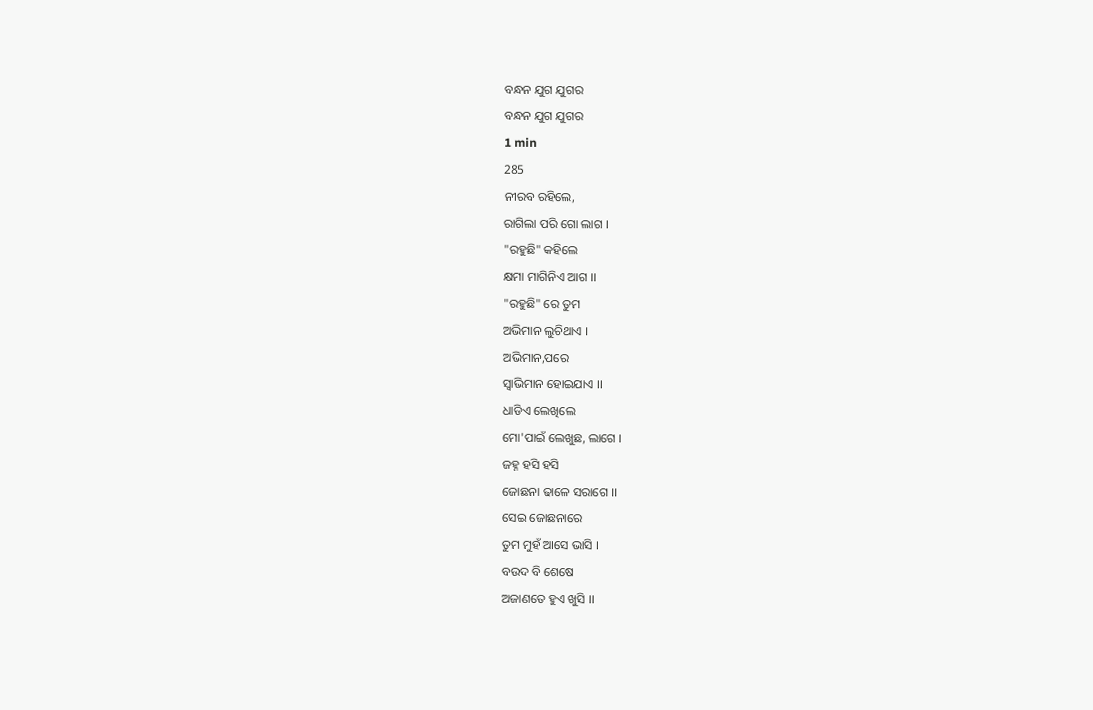ବନ୍ଧନ ଯୁଗ ଯୁଗର
ବନ୍ଧନ ଯୁଗ ଯୁଗର
1 min
285
ନୀରବ ରହିଲେ,
ରାଗିଲା ପରି ଗୋ ଲାଗ ।
"ରହୁଛି" କହିଲେ
କ୍ଷମା ମାଗିନିଏ ଆଗ ।।
"ରହୁଛି" ରେ ତୁମ
ଅଭିମାନ ଲୁଚିଥାଏ ।
ଅଭିମାନ,ପରେ
ସ୍ୱାଭିମାନ ହୋଇଯାଏ ।।
ଧାଡିଏ ଲେଖିଲେ
ମୋ'ପାଇଁ ଲେଖୁଛ, ଲାଗେ ।
ଜହ୍ନ ହସି ହସି
ଜୋଛନା ଢାଳେ ସରାଗେ ।।
ସେଇ ଜୋଛନାରେ
ତୁମ ମୁହଁ ଆସେ ଭାସି ।
ବଉଦ ବି ଶେଷେ
ଅଜାଣତେ ହୁଏ ଖୁସି ।।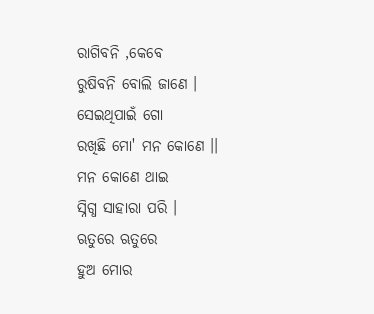ରାଗିବନି ,କେବେ
ରୁଷିବନି ବୋଲି ଜାଣେ ।
ସେଇଥିପାଇଁ ଗୋ
ରଖିଛି ମୋ' ମନ କୋଣେ ।।
ମନ କୋଣେ ଥାଇ
ସ୍ନିଗ୍ଧ ସାହାରା ପରି ।
ଋତୁରେ ଋତୁରେ
ହୁଅ ମୋର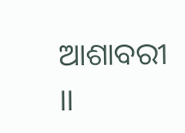ଆଶାବରୀ ।।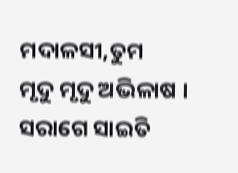ମଦାଳସୀ,ତୁମ
ମୃଦୁ ମୃଦୁ ଅଭିଳାଷ ।
ସରାଗେ ସାଇତି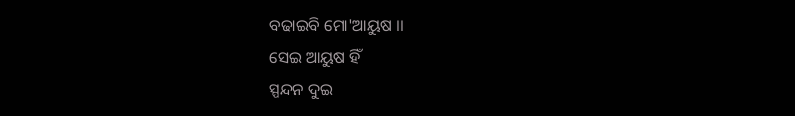ବଢାଇବି ମୋ'ଆୟୁଷ ।।
ସେଇ ଆୟୁଷ ହିଁ
ସ୍ପନ୍ଦନ ଦୁଇ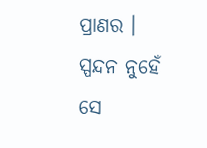ପ୍ରାଣର ।
ସ୍ପନ୍ଦନ ନୁହେଁ ସେ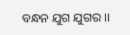ବନ୍ଧନ ଯୁଗ ଯୁଗର ।।